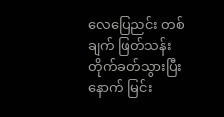လေပြေညင်း တစ်ချက် ဖြတ်သန်း တိုက်ခတ်သွားပြီးနောက် မြင်း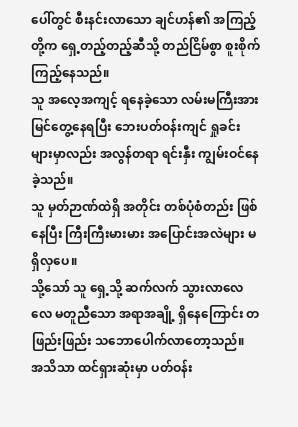ပေါ်တွင် စီးနင်းလာသော ချင်ဟန်၏ အကြည့်တို့က ရှေ့တည့်တည့်ဆီသို့ တည်ငြိမ်စွာ စူးစိုက်ကြည့်နေသည်။
သူ အလေ့အကျင့် ရနေခဲ့သော လမ်းမကြီးအား မြင်တွေ့နေရပြီး ဘေးပတ်ဝန်းကျင် ရှုခင်းများမှာလည်း အလွန်တရာ ရင်းနှီး ကျွမ်းဝင်နေခဲ့သည်။
သူ မှတ်ဉာဏ်ထဲရှိ အတိုင်း တစ်ပုံစံတည်း ဖြစ်နေပြီး ကြီးကြီးမားမား အပြောင်းအလဲများ မရှိလှပေ။
သို့သော် သူ ရှေ့သို့ ဆက်လက် သွားလာလေလေ မတူညီသော အရာအချို့ ရှိနေကြောင်း တဖြည်းဖြည်း သဘောပေါက်လာတော့သည်။
အသိသာ ထင်ရှားဆုံးမှာ ပတ်ဝန်း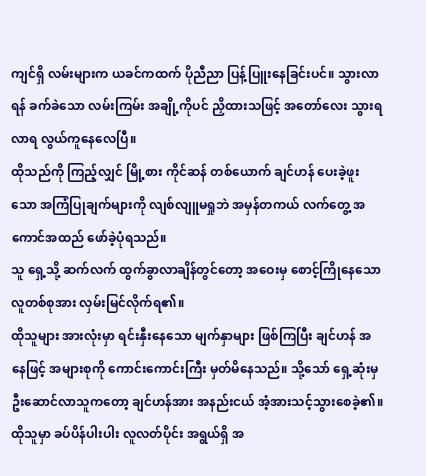ကျင်ရှိ လမ်းများက ယခင်ကထက် ပိုညီညာ ပြန့်ပြူးနေခြင်းပင်။ သွားလာရန် ခက်ခဲသော လမ်းကြမ်း အချို့ကိုပင် ညှိထားသဖြင့် အတော်လေး သွားရလာရ လွယ်ကူနေလေပြီ။
ထိုသည်ကို ကြည့်လျှင် မြို့စား ကိုင်ဆန် တစ်ယောက် ချင်ဟန် ပေးခဲ့ဖူးသော အကြံပြုချက်များကို လျစ်လျူမရှုဘဲ အမှန်တကယ် လက်တွေ့ အကောင်အထည် ဖော်ခဲ့ပုံရသည်။
သူ ရှေ့သို့ ဆက်လက် ထွက်ခွာလာချိန်တွင်တော့ အဝေးမှ စောင့်ကြိုနေသော လူတစ်စုအား လှမ်းမြင်လိုက်ရ၏။
ထိုသူများ အားလုံးမှာ ရင်းနှီးနေသော မျက်နှာများ ဖြစ်ကြပြီး ချင်ဟန် အနေဖြင့် အများစုကို ကောင်းကောင်းကြီး မှတ်မိနေသည်။ သို့သော် ရှေ့ဆုံးမှ ဦးဆောင်လာသူကတော့ ချင်ဟန်အား အနည်းငယ် အံ့အားသင့်သွားစေခဲ့၏။
ထိုသူမှာ ခပ်ပိန်ပါးပါး လူလတ်ပိုင်း အရွယ်ရှိ အ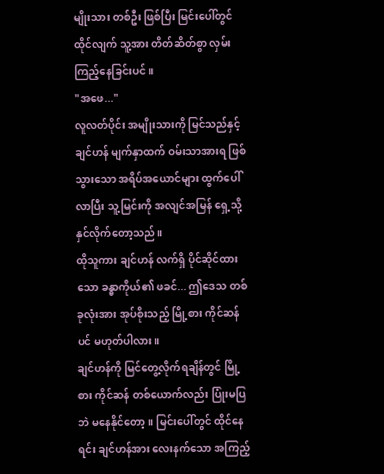မျိုးသား တစ်ဦး ဖြစ်ပြီး မြင်းပေါ်တွင် ထိုင်လျက် သူ့အား တိတ်ဆိတ်စွာ လှမ်းကြည့်နေခြင်းပင်။
"အဖေ..."
လူလတ်ပိုင်း အမျိုးသားကို မြင်သည်နှင့် ချင်ဟန် မျက်နှာထက် ဝမ်းသာအားရ ဖြစ်သွားသော အရိပ်အယောင်များ ထွက်ပေါ်လာပြီး သူ့မြင်းကို အလျင်အမြန် ရှေ့သို့ နှင်လိုက်တော့သည်။
ထိုသူကား ချင်ဟန် လက်ရှိ ပိုင်ဆိုင်ထားသော ခန္ဓာကိုယ်၏ ဖခင်... ဤဒေသ တစ်ခုလုံးအား အုပ်စိုးသည့် မြို့စား ကိုင်ဆန်ပင် မဟုတ်ပါလား။
ချင်ဟန်ကို မြင်တွေ့လိုက်ရချိန်တွင် မြို့စား ကိုင်ဆန် တစ်ယောက်လည်း ပြုံးမပြဘဲ မနေနိုင်တော့။ မြင်းပေါ်တွင် ထိုင်နေရင်း ချင်ဟန်အား လေးနက်သော အကြည့်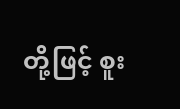တို့ဖြင့် စူး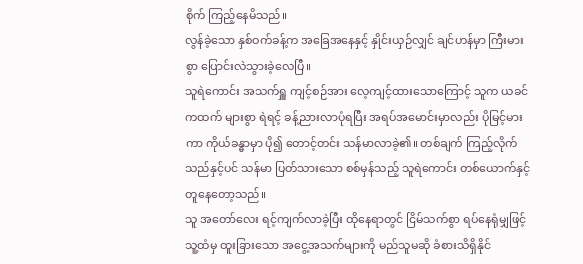စိုက် ကြည့်နေမိသည်။
လွန်ခဲ့သော နှစ်ဝက်ခန့်က အခြေအနေနှင့် နှိုင်းယှဉ်လျှင် ချင်ဟန်မှာ ကြီးမားစွာ ပြောင်းလဲသွားခဲ့လေပြီ။
သူရဲကောင်း အသက်ရှူ ကျင့်စဉ်အား လေ့ကျင့်ထားသောကြောင့် သူက ယခင်ကထက် များစွာ ရဲရင့် ခန့်ညားလာပုံရပြီး အရပ်အမောင်းမှာလည်း ပိုမြင့်မားကာ ကိုယ်ခန္ဓာမှာ ပို၍ တောင့်တင်း သန်မာလာခဲ့၏။ တစ်ချက် ကြည့်လိုက်သည်နှင့်ပင် သန်မာ ပြတ်သားသော စစ်မှန်သည့် သူရဲကောင်း တစ်ယောက်နှင့် တူနေတော့သည်။
သူ အတော်လေး ရင့်ကျက်လာခဲ့ပြီး ထိုနေရာတွင် ငြိမ်သက်စွာ ရပ်နေရုံမျှဖြင့် သူ့ထံမှ ထူးခြားသော အငွေ့အသက်များကို မည်သူမဆို ခံစားသိရှိနိုင်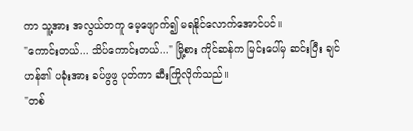ကာ သူ့အား အလွယ်တကူ မေ့ဖျောက်၍ မရနိုင်လောက်အောင်ပင်။
"ကောင်းတယ်... သိပ်ကောင်းတယ်..." မြို့စား ကိုင်ဆန်က မြင်းပေါ်မှ ဆင်းပြီး ချင်ဟန်၏ ပခုံးအား ခပ်ဖွဖွ ပုတ်ကာ ဆီးကြိုလိုက်သည်။
"တစ်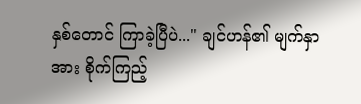နှစ်တောင် ကြာခဲ့ပြီပဲ..." ချင်ဟန်၏ မျက်နှာအား စိုက်ကြည့်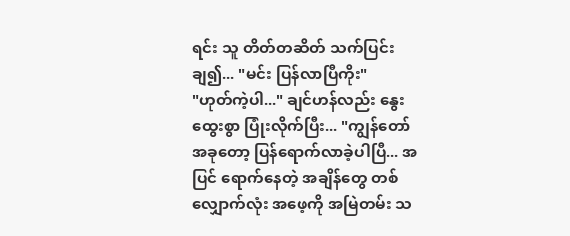ရင်း သူ တိတ်တဆိတ် သက်ပြင်းချ၍... "မင်း ပြန်လာပြီကိုး"
"ဟုတ်ကဲ့ပါ..." ချင်ဟန်လည်း နွေးထွေးစွာ ပြုံးလိုက်ပြီး... "ကျွန်တော် အခုတော့ ပြန်ရောက်လာခဲ့ပါပြီ... အပြင် ရောက်နေတဲ့ အချိန်တွေ တစ်လျှောက်လုံး အဖေ့ကို အမြဲတမ်း သ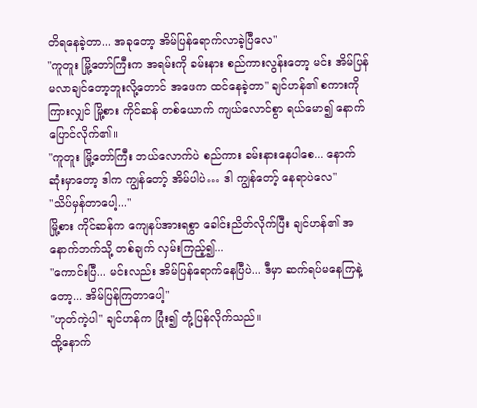တိရနေခဲ့တာ... အခုတော့ အိမ်ပြန်ရောက်လာခဲ့ပြီလေ"
"ကူတူး မြို့တော်ကြီးက အရမ်းကို ခမ်းနား စည်ကားလွန်းတော့ မင်း အိမ်ပြန်မလာချင်တော့ဘူးလို့တောင် အဖေက ထင်နေခဲ့တာ" ချင်ဟန်၏ စကားကို ကြားလျှင် မြို့စား ကိုင်ဆန် တစ်ယောက် ကျယ်လောင်စွာ ရယ်မော၍ နောက်ပြောင်လိုက်၏။
"ကူတူး မြို့တော်ကြီး ဘယ်လောက်ပဲ စည်ကား ခမ်းနားနေပါစေ... နောက်ဆုံးမှာတော့ ဒါက ကျွန်တော့် အိမ်ပါပဲ… ဒါ ကျွန်တော့် နေရာပဲလေ"
"သိပ်မှန်တာပေါ့..."
မြို့စား ကိုင်ဆန်က ကျေနပ်အားရစွာ ခေါင်းညိတ်လိုက်ပြီး ချင်ဟန်၏ အနောက်ဘက်သို့ တစ်ချက် လှမ်းကြည့်၍...
"ကောင်းပြီ... မင်းလည်း အိမ်ပြန်ရောက်နေပြီပဲ... ဒီမှာ ဆက်ရပ်မနေကြနဲ့တော့... အိမ်ပြန်ကြတာပေါ့"
"ဟုတ်ကဲ့ပါ" ချင်ဟန်က ပြုံး၍ တုံ့ပြန်လိုက်သည်။
ထို့နောက်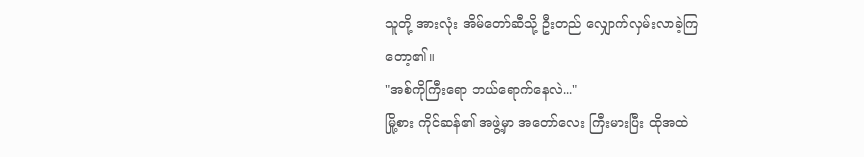သူတို့ အားလုံး အိမ်တော်ဆီသို့ ဦးတည် လျှောက်လှမ်းလာခဲ့ကြတော့၏။
"အစ်ကိုကြီးရော ဘယ်ရောက်နေလဲ..."
မြို့စား ကိုင်ဆန်၏ အဖွဲ့မှာ အတော်လေး ကြီးမားပြီး ထိုအထဲ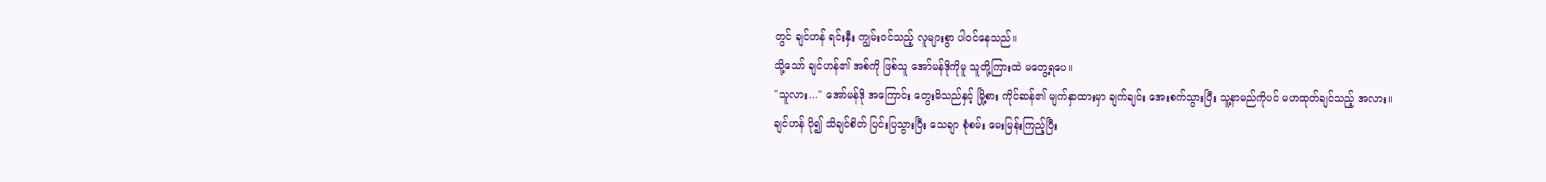တွင် ချင်ဟန် ရင်းနှီး ကျွမ်းဝင်သည့် လူများစွာ ပါဝင်နေသည်။
သို့သော် ချင်ဟန်၏ အစ်ကို ဖြစ်သူ အော်မန်ဒိုကိုမူ သူတို့ကြားထဲ မတွေ့ရပေ။
"သူလား..." အော်မန်ဒို အကြောင်း တွေးမိသည်နှင့် မြို့စား ကိုင်ဆန်၏ မျက်နှာထားမှာ ချက်ချင်း အေးစက်သွားပြီး သူ့နာမည်ကိုပင် မဟထုတ်ချင်သည့် အလား။
ချင်ဟန် ပို၍ သိချင်စိတ် ပြင်းပြသွားပြီး သေချာ စုံစမ်း မေးမြန်းကြည့်ပြီး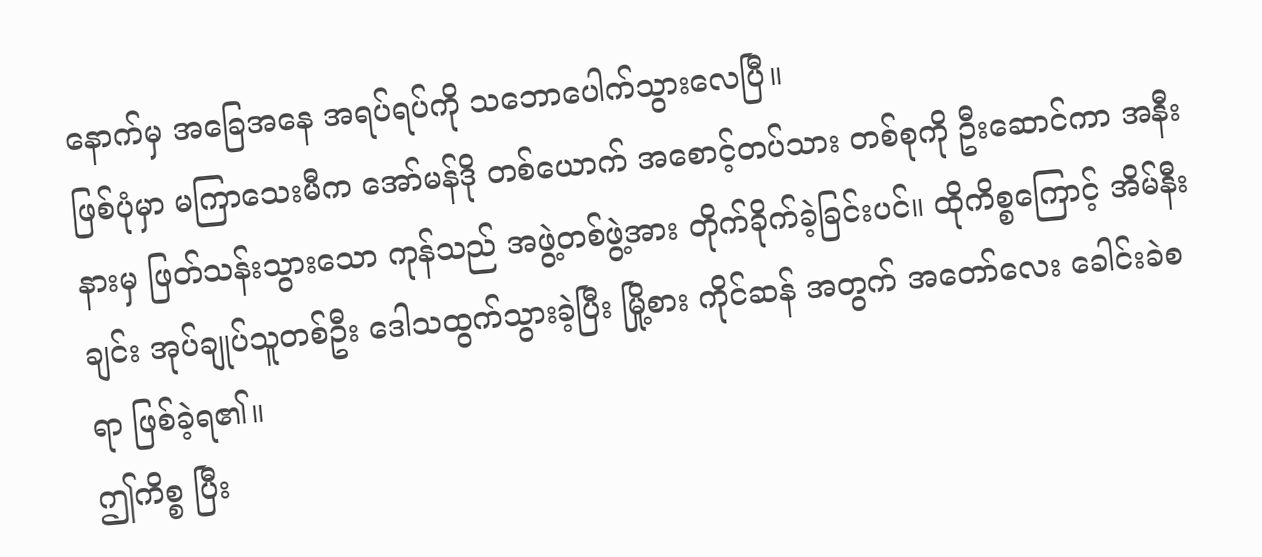နောက်မှ အခြေအနေ အရပ်ရပ်ကို သဘောပေါက်သွားလေပြီ။
ဖြစ်ပုံမှာ မကြာသေးမီက အော်မန်ဒို တစ်ယောက် အစောင့်တပ်သား တစ်စုကို ဦးဆောင်ကာ အနီးနားမှ ဖြတ်သန်းသွားသော ကုန်သည် အဖွဲ့တစ်ဖွဲ့အား တိုက်ခိုက်ခဲ့ခြင်းပင်။ ထိုကိစ္စကြောင့် အိမ်နီးချင်း အုပ်ချုပ်သူတစ်ဦး ဒေါသထွက်သွားခဲ့ပြီး မြို့စား ကိုင်ဆန် အတွက် အတော်လေး ခေါင်းခဲစရာ ဖြစ်ခဲ့ရ၏။
ဤကိစ္စ ပြီး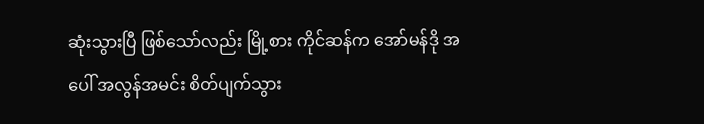ဆုံးသွားပြီ ဖြစ်သော်လည်း မြို့စား ကိုင်ဆန်က အော်မန်ဒို အပေါ် အလွန်အမင်း စိတ်ပျက်သွား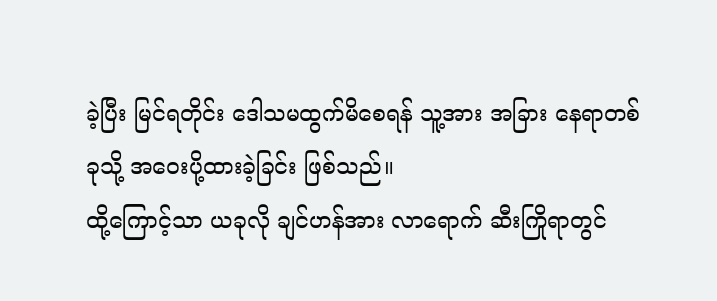ခဲ့ပြီး မြင်ရတိုင်း ဒေါသမထွက်မိစေရန် သူ့အား အခြား နေရာတစ်ခုသို့ အဝေးပို့ထားခဲ့ခြင်း ဖြစ်သည်။
ထို့ကြောင့်သာ ယခုလို ချင်ဟန်အား လာရောက် ဆီးကြိုရာတွင်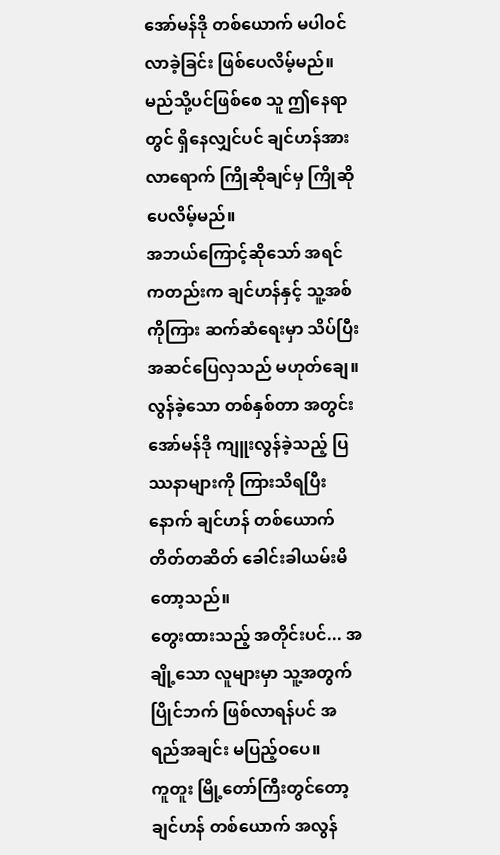အော်မန်ဒို တစ်ယောက် မပါဝင်လာခဲ့ခြင်း ဖြစ်ပေလိမ့်မည်။
မည်သို့ပင်ဖြစ်စေ သူ ဤနေရာတွင် ရှိနေလျှင်ပင် ချင်ဟန်အား လာရောက် ကြိုဆိုချင်မှ ကြိုဆိုပေလိမ့်မည်။
အဘယ်ကြောင့်ဆိုသော် အရင်ကတည်းက ချင်ဟန်နှင့် သူ့အစ်ကိုကြား ဆက်ဆံရေးမှာ သိပ်ပြီး အဆင်ပြေလှသည် မဟုတ်ချေ။
လွန်ခဲ့သော တစ်နှစ်တာ အတွင်း အော်မန်ဒို ကျူးလွန်ခဲ့သည့် ပြဿနာများကို ကြားသိရပြီးနောက် ချင်ဟန် တစ်ယောက် တိတ်တဆိတ် ခေါင်းခါယမ်းမိတော့သည်။
တွေးထားသည့် အတိုင်းပင်... အချို့သော လူများမှာ သူ့အတွက် ပြိုင်ဘက် ဖြစ်လာရန်ပင် အရည်အချင်း မပြည့်ဝပေ။
ကူတူး မြို့တော်ကြီးတွင်တော့ ချင်ဟန် တစ်ယောက် အလွန်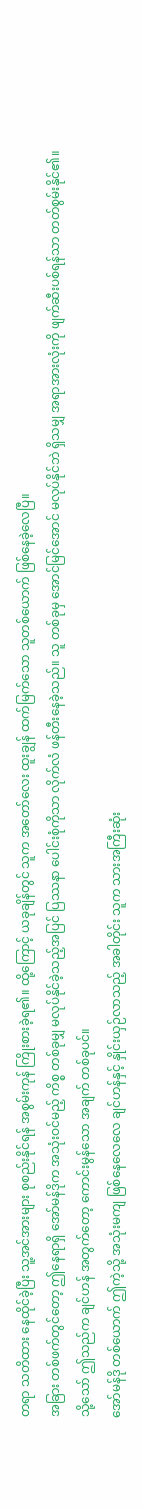တရာ သတိထား နေထိုင်ခဲ့ပြီး သူ့အင်အားများ စုစည်းနိုင်ရန် အစွမ်းကုန် ကြိုးစားခဲ့ရ၏။ ထို့ကြောင့် ယခုချိန်တွင် သူက အတော်လေး ထူးချွန် ထက်မြက်သော သူတစ်ယောက် ဖြစ်နေခဲ့လေပြီ။
အခြား တစ်ဖက်တွင်တော့ ဤနေရာရှိ အော်မန်ဒိုက အသုံးဝင်မည့် ကိစ္စ တစ်ခုမျှ မလုပ်နိုင်ခဲ့သည့်အပြင် ပြဿနာ ပေါင်းစုံကိုသာ လိုက်လံ ဖန်တီးနေခဲ့သည်။ သူ တစ်ခုမှ အောင်မြင်အောင် မလုပ်နိုင်ဘဲ ရှိသမျှ အရာအားလုံးကို ဖျက်ဆီးပစ်ရန်သာ တတ်စွမ်းနိုင်၏။
သို့သော် ဤသည်က ချင်ဟန် အတွက်တော့ ကောင်းမွန်သော အချက် တစ်ခုပင်။
အော်မန်ဒို တစ်ယောက် ဤကဲ့သို့ အသုံးမကျ ဖြစ်နေလေလေ ချင်ဟန်နှင့် နှိုင်းယှဉ်လာသည့် အခါတိုင်း သူက သားအကြီးဆုံး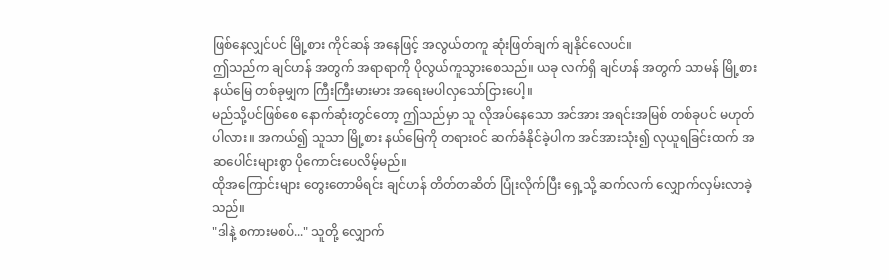ဖြစ်နေလျှင်ပင် မြို့စား ကိုင်ဆန် အနေဖြင့် အလွယ်တကူ ဆုံးဖြတ်ချက် ချနိုင်လေပင်။
ဤသည်က ချင်ဟန် အတွက် အရာရာကို ပိုလွယ်ကူသွားစေသည်။ ယခု လက်ရှိ ချင်ဟန် အတွက် သာမန် မြို့စား နယ်မြေ တစ်ခုမျှက ကြီးကြီးမားမား အရေးမပါလှသော်ငြားပေါ့။
မည်သို့ပင်ဖြစ်စေ နောက်ဆုံးတွင်တော့ ဤသည်မှာ သူ လိုအပ်နေသော အင်အား အရင်းအမြစ် တစ်ခုပင် မဟုတ်ပါလား။ အကယ်၍ သူသာ မြို့စား နယ်မြေကို တရားဝင် ဆက်ခံနိုင်ခဲ့ပါက အင်အားသုံး၍ လုယူရခြင်းထက် အဆပေါင်းများစွာ ပိုကောင်းပေလိမ့်မည်။
ထိုအကြောင်းများ တွေးတောမိရင်း ချင်ဟန် တိတ်တဆိတ် ပြုံးလိုက်ပြီး ရှေ့သို့ ဆက်လက် လျှောက်လှမ်းလာခဲ့သည်။
"ဒါနဲ့ စကားမစပ်..." သူတို့ လျှောက်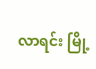လာရင်း မြို့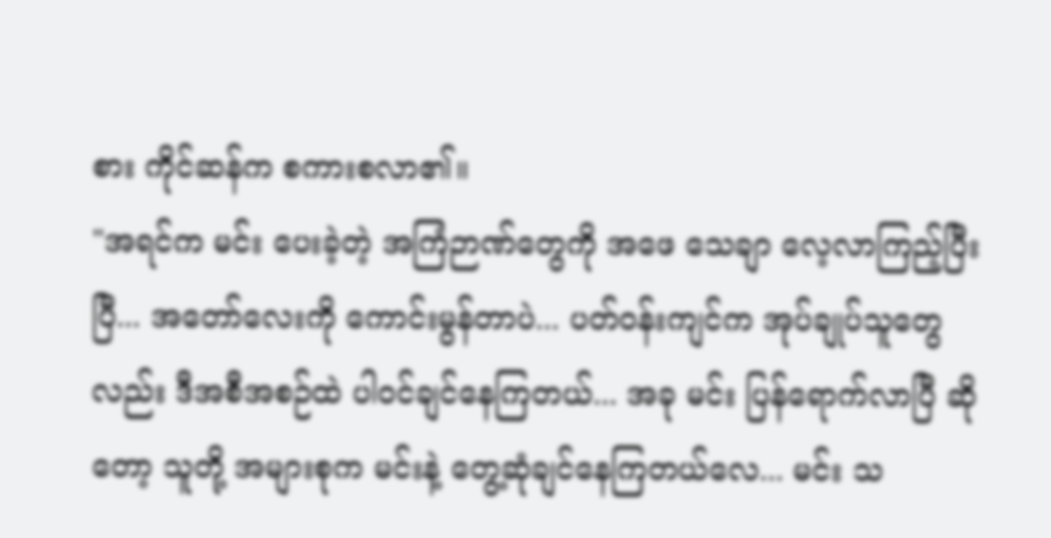စား ကိုင်ဆန်က စကားစလာ၏။
"အရင်က မင်း ပေးခဲ့တဲ့ အကြံဉာဏ်တွေကို အဖေ သေချာ လေ့လာကြည့်ပြီးပြီ... အတော်လေးကို ကောင်းမွန်တာပဲ... ပတ်ဝန်းကျင်က အုပ်ချုပ်သူတွေလည်း ဒီအစီအစဉ်ထဲ ပါဝင်ချင်နေကြတယ်... အခု မင်း ပြန်ရောက်လာပြီ ဆိုတော့ သူတို့ အများစုက မင်းနဲ့ တွေ့ဆုံချင်နေကြတယ်လေ... မင်း သ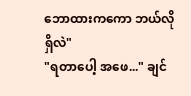ဘောထားကကော ဘယ်လိုရှိလဲ"
"ရတာပေါ့ အဖေ..." ချင်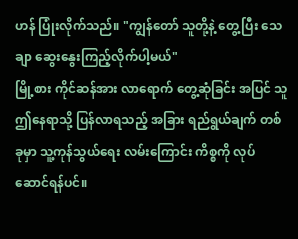ဟန် ပြုံးလိုက်သည်။ "ကျွန်တော် သူတို့နဲ့ တွေ့ပြီး သေချာ ဆွေးနွေးကြည့်လိုက်ပါ့မယ်"
မြို့စား ကိုင်ဆန်အား လာရောက် တွေ့ဆုံခြင်း အပြင် သူ ဤနေရာသို့ ပြန်လာရသည့် အခြား ရည်ရွယ်ချက် တစ်ခုမှာ သူ့ကုန်သွယ်ရေး လမ်းကြောင်း ကိစ္စကို လုပ်ဆောင်ရန်ပင်။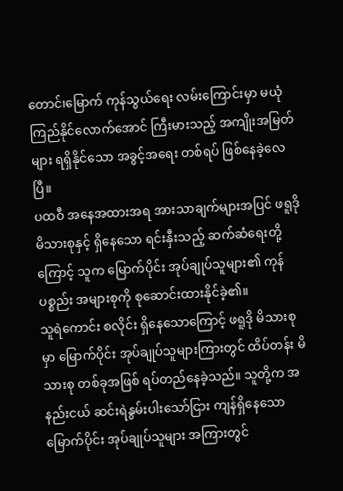တောင်၊မြောက် ကုန်သွယ်ရေး လမ်းကြောင်းမှာ မယုံကြည်နိုင်လောက်အောင် ကြီးမားသည့် အကျိုးအမြတ်များ ရရှိနိုင်သော အခွင့်အရေး တစ်ရပ် ဖြစ်နေခဲ့လေပြီ။
ပထဝီ အနေအထားအရ အားသာချက်များအပြင် ဖရူဒို မိသားစုနှင့် ရှိနေသော ရင်းနှီးသည့် ဆက်ဆံရေးတို့ကြောင့် သူက မြောက်ပိုင်း အုပ်ချုပ်သူများ၏ ကုန်ပစ္စည်း အများစုကို စုဆောင်းထားနိုင်ခဲ့၏။
သူရဲကောင်း စလိုင်း ရှိနေသောကြောင့် ဖရူဒို မိသားစုမှာ မြောက်ပိုင်း အုပ်ချုပ်သူများကြားတွင် ထိပ်တန်း မိသားစု တစ်ခုအဖြစ် ရပ်တည်နေခဲ့သည်။ သူတို့က အနည်းငယ် ဆင်းရဲနွမ်းပါးသော်ငြား ကျန်ရှိနေသော မြောက်ပိုင်း အုပ်ချုပ်သူများ အကြားတွင်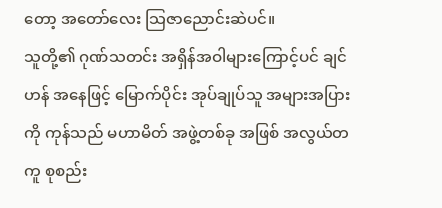တော့ အတော်လေး သြဇာညောင်းဆဲပင်။
သူတို့၏ ဂုဏ်သတင်း အရှိန်အဝါများကြောင့်ပင် ချင်ဟန် အနေဖြင့် မြောက်ပိုင်း အုပ်ချုပ်သူ အများအပြားကို ကုန်သည် မဟာမိတ် အဖွဲ့တစ်ခု အဖြစ် အလွယ်တကူ စုစည်း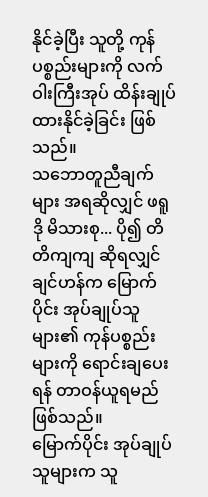နိုင်ခဲ့ပြီး သူတို့ ကုန်ပစ္စည်းများကို လက်ဝါးကြီးအုပ် ထိန်းချုပ်ထားနိုင်ခဲ့ခြင်း ဖြစ်သည်။
သဘောတူညီချက်များ အရဆိုလျှင် ဖရူဒို မိသားစု... ပို၍ တိတိကျကျ ဆိုရလျှင် ချင်ဟန်က မြောက်ပိုင်း အုပ်ချုပ်သူများ၏ ကုန်ပစ္စည်းများကို ရောင်းချပေးရန် တာဝန်ယူရမည် ဖြစ်သည်။
မြောက်ပိုင်း အုပ်ချုပ်သူများက သူ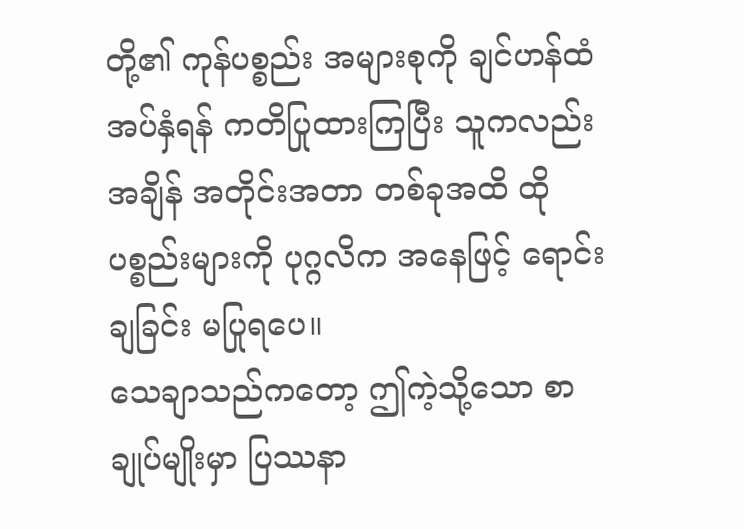တို့၏ ကုန်ပစ္စည်း အများစုကို ချင်ဟန်ထံ အပ်နှံရန် ကတိပြုထားကြပြီး သူကလည်း အချိန် အတိုင်းအတာ တစ်ခုအထိ ထိုပစ္စည်းများကို ပုဂ္ဂလိက အနေဖြင့် ရောင်းချခြင်း မပြုရပေ။
သေချာသည်ကတော့ ဤကဲ့သို့သော စာချုပ်မျိုးမှာ ပြဿနာ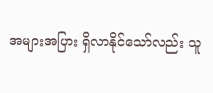အများအပြား ရှိလာနိုင်သော်လည်း သူ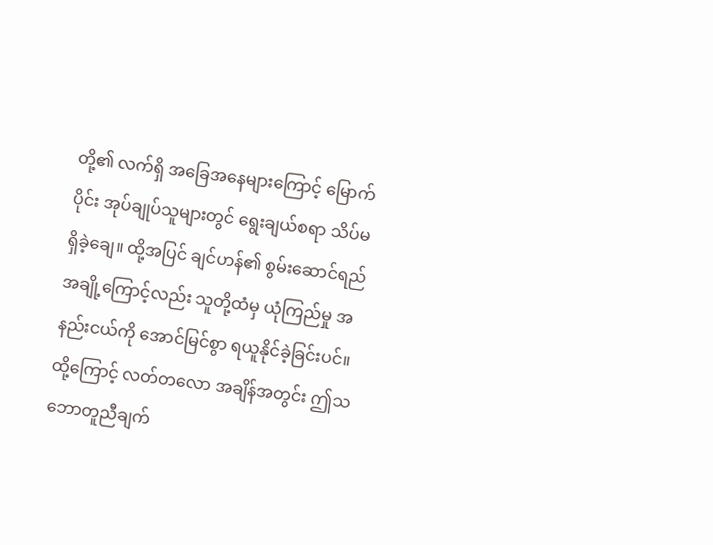တို့၏ လက်ရှိ အခြေအနေများကြောင့် မြောက်ပိုင်း အုပ်ချုပ်သူများတွင် ရွေးချယ်စရာ သိပ်မရှိခဲ့ချေ။ ထို့အပြင် ချင်ဟန်၏ စွမ်းဆောင်ရည် အချို့ကြောင့်လည်း သူတို့ထံမှ ယုံကြည်မှု အနည်းငယ်ကို အောင်မြင်စွာ ရယူနိုင်ခဲ့ခြင်းပင်။
ထို့ကြောင့် လတ်တလော အချိန်အတွင်း ဤသဘောတူညီချက်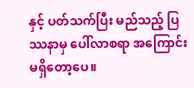နှင့် ပတ်သက်ပြီး မည်သည့် ပြဿနာမှ ပေါ်လာစရာ အကြောင်း မရှိတော့ပေ။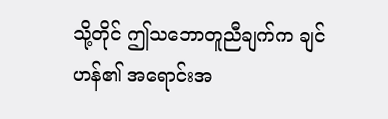သို့တိုင် ဤသဘောတူညီချက်က ချင်ဟန်၏ အရောင်းအ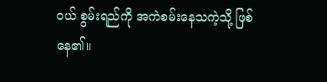ဝယ် စွမ်းရည်ကို အကဲစမ်းနေသကဲ့သို့ ဖြစ်နေ၏။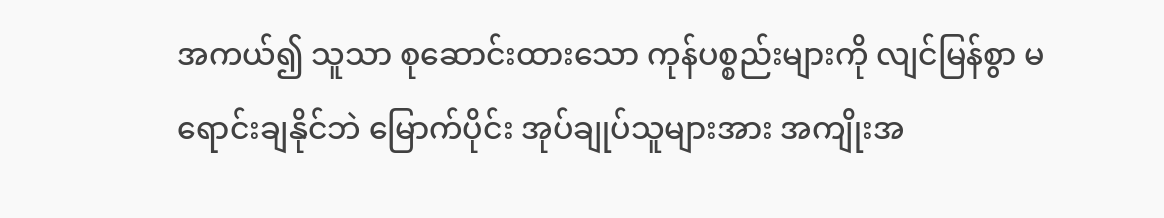အကယ်၍ သူသာ စုဆောင်းထားသော ကုန်ပစ္စည်းများကို လျင်မြန်စွာ မရောင်းချနိုင်ဘဲ မြောက်ပိုင်း အုပ်ချုပ်သူများအား အကျိုးအ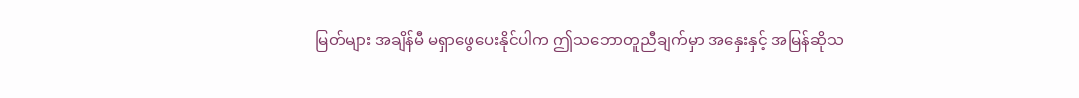မြတ်များ အချိန်မီ မရှာဖွေပေးနိုင်ပါက ဤသဘောတူညီချက်မှာ အနှေးနှင့် အမြန်ဆိုသ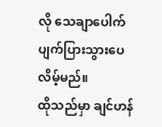လို သေချာပေါက် ပျက်ပြားသွားပေလိမ့်မည်။
ထိုသည်မှာ ချင်ဟန်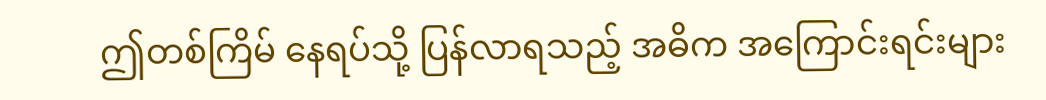ဤတစ်ကြိမ် နေရပ်သို့ ပြန်လာရသည့် အဓိက အကြောင်းရင်းများ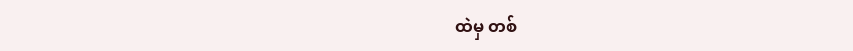ထဲမှ တစ်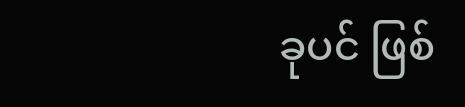ခုပင် ဖြစ်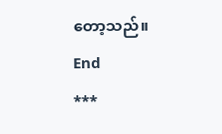တော့သည်။
End
***